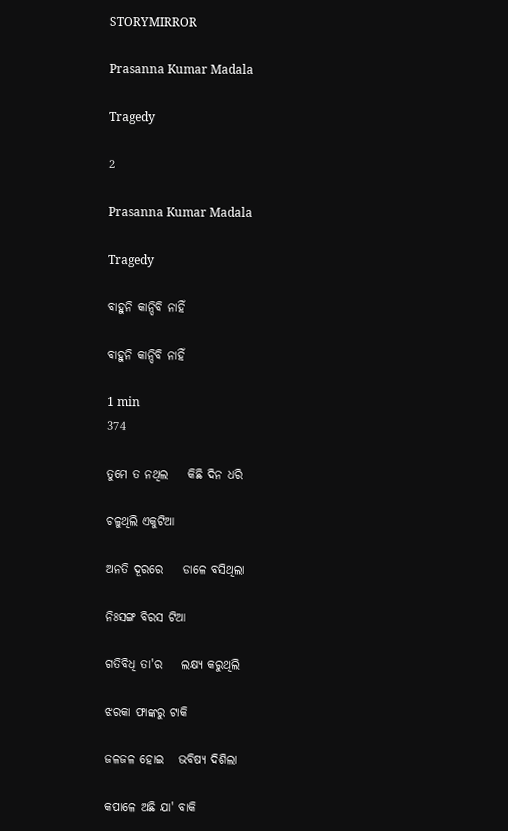STORYMIRROR

Prasanna Kumar Madala

Tragedy

2

Prasanna Kumar Madala

Tragedy

ବାହୁନି କାନ୍ଦିବି ନାହିଁ

ବାହୁନି କାନ୍ଦିବି ନାହିଁ

1 min
374

ତୁମେ ତ ନଥିଲ    କିଛି ଦିନ ଧରି

ଚଳୁଥିଲି ଏକୁଟିଆ

ଅନତି ଦୂରରେ    ଡାଳେ ବସିଥିଲା

ନିଃସଙ୍ଗ ବିରସ ଟିଆ

ଗତିବିଧି ତା'ର    ଲକ୍ଷ୍ୟ କରୁଥିଲି

ଝରକା ଫାଙ୍କରୁ ଟାକି

ଜଳଜଳ ହୋଇ   ଭବିଷ୍ୟ ଦିଶିଲା

କପାଳେ ଅଛି ଯା' ବାକି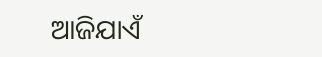ଆଜିଯାଏଁ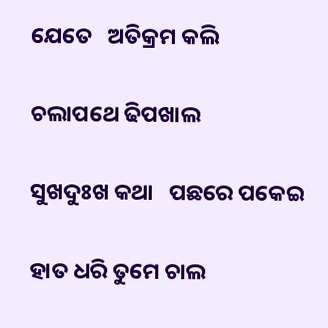ଯେତେ   ଅତିକ୍ରମ କଲି

ଚଲାପଥେ ଢିପଖାଲ

ସୁଖଦୁଃଖ କଥା   ପଛରେ ପକେଇ

ହାତ ଧରି ତୁମେ ଚାଲ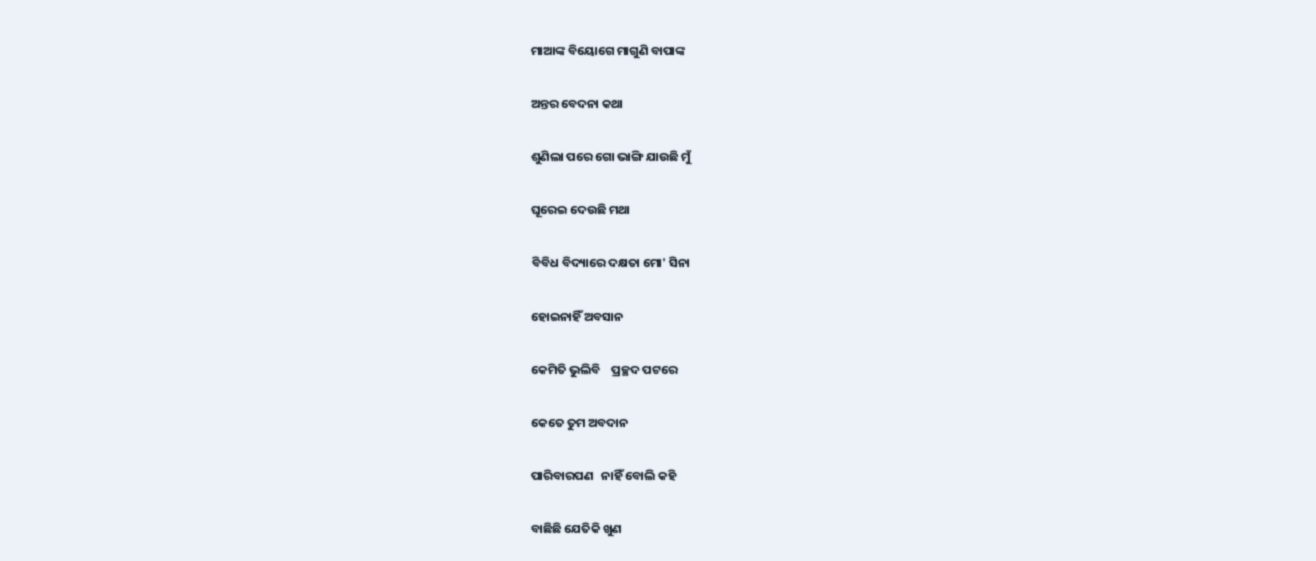ମାଆଙ୍କ ବିୟୋଗେ ମାଗୁଣି ବାପାଙ୍କ

ଅନ୍ତର ବେଦନା କଥା

ଶୁଣିଲା ପରେ ଗୋ ଭାଙ୍ଗି ଯାଉଛି ମୁଁ

ଘୂରେଇ ଦେଉଛି ମଥା

ବିବିଧ ବିଦ୍ୟାରେ ଦକ୍ଷତା ମୋ' ସିନା

ହୋଇନାହିଁ ଅବସାନ

କେମିତି ଭୁଲିବି    ପ୍ରଚ୍ଛଦ ପଟରେ

କେତେ ତୁମ ଅବଦାନ

ପାରିବାରପଣ   ନାହିଁ ବୋଲି କହି

ବାଛିଛି ଯେତିକି ଖୁଣ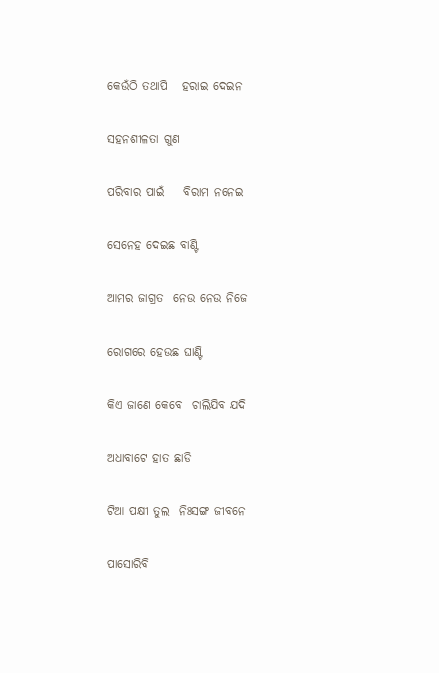କେଉଁଠି ତଥାପି   ହରାଇ ଦେଇନ

ସହନଶୀଳତା ଗୁଣ

ପରିବାର ପାଇଁ    ବିରାମ ନନେଇ

ସେନେହ ଦେଇଛ ବାଣ୍ଟି

ଆମର ଜାଗ୍ରତ  ନେଉ ନେଉ ନିଜେ

ରୋଗରେ ହେଉଛ ଘାଣ୍ଟି

କିଏ ଜାଣେ କେବେ  ଚାଲିଯିବ ଯଦି

ଅଧାବାଟେ ହାତ ଛାଡି

ଟିଆ ପକ୍ଷୀ ତୁଲ  ନିଃସଙ୍ଗ ଜୀବନେ

ପାସୋରିବି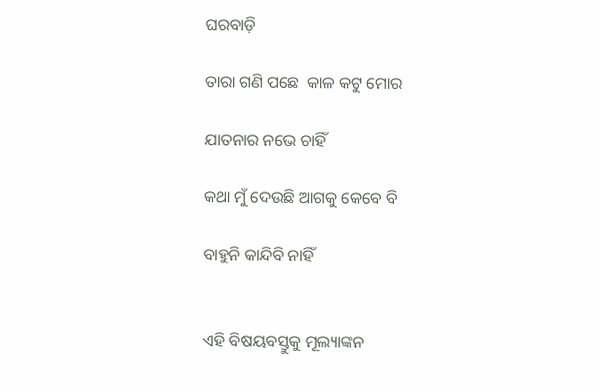ଘରବାଡ଼ି

ତାରା ଗଣି ପଛେ  କାଳ କଟୁ ମୋର

ଯାତନାର ନଭେ ଚାହିଁ

କଥା ମୁଁ ଦେଉଛି ଆଗକୁ କେବେ ବି

ବାହୁନି କାନ୍ଦିବି ନାହିଁ


ଏହି ବିଷୟବସ୍ତୁକୁ ମୂଲ୍ୟାଙ୍କନ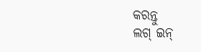କରନ୍ତୁ
ଲଗ୍ ଇନ୍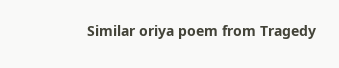Similar oriya poem from Tragedy